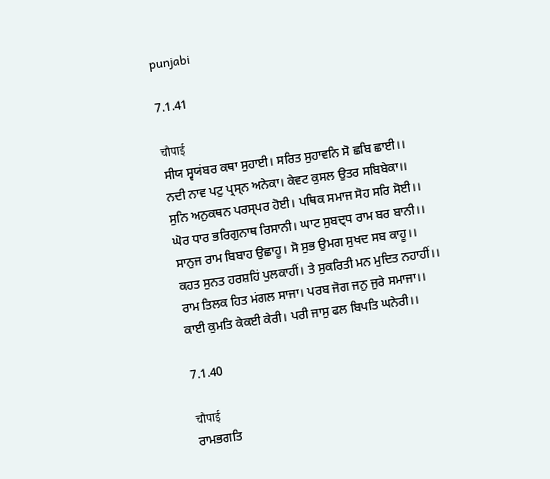punjabi

7.1.41

चौपाई
ਸੀਯ ਸ੍ਵਯਂਬਰ ਕਥਾ ਸੁਹਾਈ। ਸਰਿਤ ਸੁਹਾਵਨਿ ਸੋ ਛਬਿ ਛਾਈ।।
ਨਦੀ ਨਾਵ ਪਟੁ ਪ੍ਰਸ੍ਨ ਅਨੇਕਾ। ਕੇਵਟ ਕੁਸਲ ਉਤਰ ਸਬਿਬੇਕਾ।।
ਸੁਨਿ ਅਨੁਕਥਨ ਪਰਸ੍ਪਰ ਹੋਈ। ਪਥਿਕ ਸਮਾਜ ਸੋਹ ਸਰਿ ਸੋਈ।।
ਘੋਰ ਧਾਰ ਭਰਿਗੁਨਾਥ ਰਿਸਾਨੀ। ਘਾਟ ਸੁਬਦ੍ਧ ਰਾਮ ਬਰ ਬਾਨੀ।।
ਸਾਨੁਜ ਰਾਮ ਬਿਬਾਹ ਉਛਾਹੂ। ਸੋ ਸੁਭ ਉਮਗ ਸੁਖਦ ਸਬ ਕਾਹੂ।।
ਕਹਤ ਸੁਨਤ ਹਰਸ਼ਹਿਂ ਪੁਲਕਾਹੀਂ। ਤੇ ਸੁਕਰਿਤੀ ਮਨ ਮੁਦਿਤ ਨਹਾਹੀਂ।।
ਰਾਮ ਤਿਲਕ ਹਿਤ ਮਂਗਲ ਸਾਜਾ। ਪਰਬ ਜੋਗ ਜਨੁ ਜੁਰੇ ਸਮਾਜਾ।।
ਕਾਈ ਕੁਮਤਿ ਕੇਕਈ ਕੇਰੀ। ਪਰੀ ਜਾਸੁ ਫਲ ਬਿਪਤਿ ਘਨੇਰੀ।।

7.1.40

चौपाई
ਰਾਮਭਗਤਿ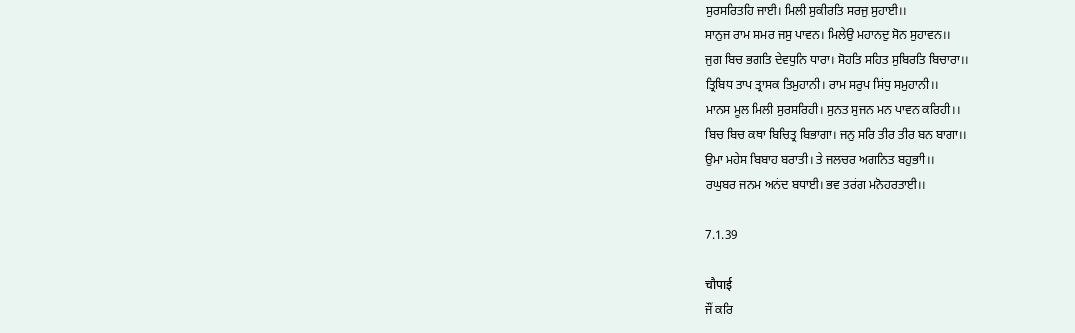ਸੁਰਸਰਿਤਹਿ ਜਾਈ। ਮਿਲੀ ਸੁਕੀਰਤਿ ਸਰਜੁ ਸੁਹਾਈ।।
ਸਾਨੁਜ ਰਾਮ ਸਮਰ ਜਸੁ ਪਾਵਨ। ਮਿਲੇਉ ਮਹਾਨਦੁ ਸੋਨ ਸੁਹਾਵਨ।।
ਜੁਗ ਬਿਚ ਭਗਤਿ ਦੇਵਧੁਨਿ ਧਾਰਾ। ਸੋਹਤਿ ਸਹਿਤ ਸੁਬਿਰਤਿ ਬਿਚਾਰਾ।।
ਤ੍ਰਿਬਿਧ ਤਾਪ ਤ੍ਰਾਸਕ ਤਿਮੁਹਾਨੀ। ਰਾਮ ਸਰੁਪ ਸਿਂਧੁ ਸਮੁਹਾਨੀ।।
ਮਾਨਸ ਮੂਲ ਮਿਲੀ ਸੁਰਸਰਿਹੀ। ਸੁਨਤ ਸੁਜਨ ਮਨ ਪਾਵਨ ਕਰਿਹੀ।।
ਬਿਚ ਬਿਚ ਕਥਾ ਬਿਚਿਤ੍ਰ ਬਿਭਾਗਾ। ਜਨੁ ਸਰਿ ਤੀਰ ਤੀਰ ਬਨ ਬਾਗਾ।।
ਉਮਾ ਮਹੇਸ ਬਿਬਾਹ ਬਰਾਤੀ। ਤੇ ਜਲਚਰ ਅਗਨਿਤ ਬਹੁਭਾੀ।।
ਰਘੁਬਰ ਜਨਮ ਅਨਂਦ ਬਧਾਈ। ਭਵ ਤਰਂਗ ਮਨੋਹਰਤਾਈ।।

7.1.39

चौपाई
ਜੌਂ ਕਰਿ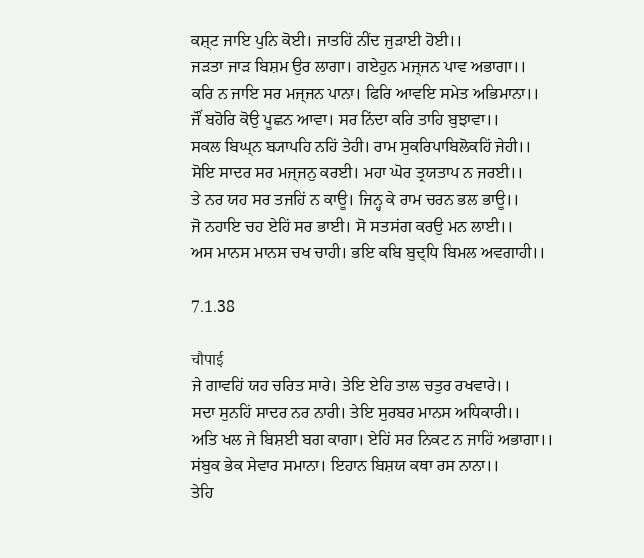ਕਸ਼੍ਟ ਜਾਇ ਪੁਨਿ ਕੋਈ। ਜਾਤਹਿਂ ਨੀਂਦ ਜੁਡ਼ਾਈ ਹੋਈ।।
ਜਡ਼ਤਾ ਜਾਡ਼ ਬਿਸ਼ਮ ਉਰ ਲਾਗਾ। ਗਏਹੁਨ ਮਜ੍ਜਨ ਪਾਵ ਅਭਾਗਾ।।
ਕਰਿ ਨ ਜਾਇ ਸਰ ਮਜ੍ਜਨ ਪਾਨਾ। ਫਿਰਿ ਆਵਇ ਸਮੇਤ ਅਭਿਮਾਨਾ।।
ਜੌਂ ਬਹੋਰਿ ਕੋਉ ਪੂਛਨ ਆਵਾ। ਸਰ ਨਿਂਦਾ ਕਰਿ ਤਾਹਿ ਬੁਝਾਵਾ।।
ਸਕਲ ਬਿਘ੍ਨ ਬ੍ਯਾਪਹਿ ਨਹਿਂ ਤੇਹੀ। ਰਾਮ ਸੁਕਰਿਪਾਬਿਲੋਕਹਿਂ ਜੇਹੀ।।
ਸੋਇ ਸਾਦਰ ਸਰ ਮਜ੍ਜਨੁ ਕਰਈ। ਮਹਾ ਘੋਰ ਤ੍ਰਯਤਾਪ ਨ ਜਰਈ।।
ਤੇ ਨਰ ਯਹ ਸਰ ਤਜਹਿਂ ਨ ਕਾਊ। ਜਿਨ੍ਹ ਕੇ ਰਾਮ ਚਰਨ ਭਲ ਭਾਊ।।
ਜੋ ਨਹਾਇ ਚਹ ਏਹਿਂ ਸਰ ਭਾਈ। ਸੋ ਸਤਸਂਗ ਕਰਉ ਮਨ ਲਾਈ।।
ਅਸ ਮਾਨਸ ਮਾਨਸ ਚਖ ਚਾਹੀ। ਭਇ ਕਬਿ ਬੁਦ੍ਧਿ ਬਿਮਲ ਅਵਗਾਹੀ।।

7.1.38

चौपाई
ਜੇ ਗਾਵਹਿਂ ਯਹ ਚਰਿਤ ਸਾਰੇ। ਤੇਇ ਏਹਿ ਤਾਲ ਚਤੁਰ ਰਖਵਾਰੇ।।
ਸਦਾ ਸੁਨਹਿਂ ਸਾਦਰ ਨਰ ਨਾਰੀ। ਤੇਇ ਸੁਰਬਰ ਮਾਨਸ ਅਧਿਕਾਰੀ।।
ਅਤਿ ਖਲ ਜੇ ਬਿਸ਼ਈ ਬਗ ਕਾਗਾ। ਏਹਿਂ ਸਰ ਨਿਕਟ ਨ ਜਾਹਿਂ ਅਭਾਗਾ।।
ਸਂਬੁਕ ਭੇਕ ਸੇਵਾਰ ਸਮਾਨਾ। ਇਹਾਨ ਬਿਸ਼ਯ ਕਥਾ ਰਸ ਨਾਨਾ।।
ਤੇਹਿ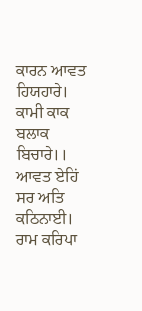ਕਾਰਨ ਆਵਤ ਹਿਯਹਾਰੇ। ਕਾਮੀ ਕਾਕ ਬਲਾਕ ਬਿਚਾਰੇ।।
ਆਵਤ ਏਹਿਂ ਸਰ ਅਤਿ ਕਠਿਨਾਈ। ਰਾਮ ਕਰਿਪਾ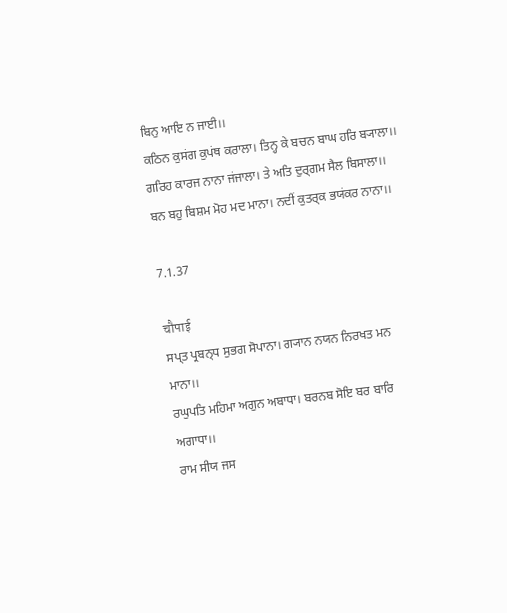ਬਿਨੁ ਆਇ ਨ ਜਾਈ।।
ਕਠਿਨ ਕੁਸਂਗ ਕੁਪਂਥ ਕਰਾਲਾ। ਤਿਨ੍ਹ ਕੇ ਬਚਨ ਬਾਘ ਹਰਿ ਬ੍ਯਾਲਾ।।
ਗਰਿਹ ਕਾਰਜ ਨਾਨਾ ਜਂਜਾਲਾ। ਤੇ ਅਤਿ ਦੁਰ੍ਗਮ ਸੈਲ ਬਿਸਾਲਾ।।
ਬਨ ਬਹੁ ਬਿਸ਼ਮ ਮੋਹ ਮਦ ਮਾਨਾ। ਨਦੀਂ ਕੁਤਰ੍ਕ ਭਯਂਕਰ ਨਾਨਾ।।

7.1.37

चौपाई
ਸਪ੍ਤ ਪ੍ਰਬਨ੍ਧ ਸੁਭਗ ਸੋਪਾਨਾ। ਗ੍ਯਾਨ ਨਯਨ ਨਿਰਖਤ ਮਨ ਮਾਨਾ।।
ਰਘੁਪਤਿ ਮਹਿਮਾ ਅਗੁਨ ਅਬਾਧਾ। ਬਰਨਬ ਸੋਇ ਬਰ ਬਾਰਿ ਅਗਾਧਾ।।
ਰਾਮ ਸੀਯ ਜਸ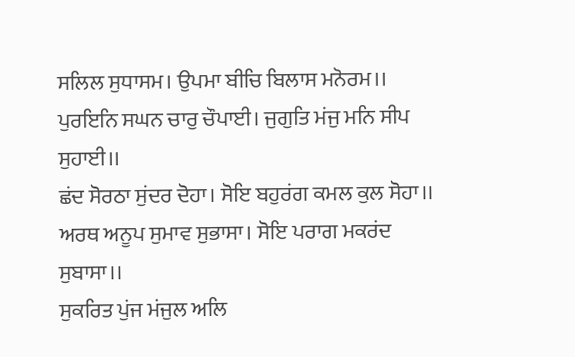ਸਲਿਲ ਸੁਧਾਸਮ। ਉਪਮਾ ਬੀਚਿ ਬਿਲਾਸ ਮਨੋਰਮ।।
ਪੁਰਇਨਿ ਸਘਨ ਚਾਰੁ ਚੌਪਾਈ। ਜੁਗੁਤਿ ਮਂਜੁ ਮਨਿ ਸੀਪ ਸੁਹਾਈ।।
ਛਂਦ ਸੋਰਠਾ ਸੁਂਦਰ ਦੋਹਾ। ਸੋਇ ਬਹੁਰਂਗ ਕਮਲ ਕੁਲ ਸੋਹਾ।।
ਅਰਥ ਅਨੂਪ ਸੁਮਾਵ ਸੁਭਾਸਾ। ਸੋਇ ਪਰਾਗ ਮਕਰਂਦ ਸੁਬਾਸਾ।।
ਸੁਕਰਿਤ ਪੁਂਜ ਮਂਜੁਲ ਅਲਿ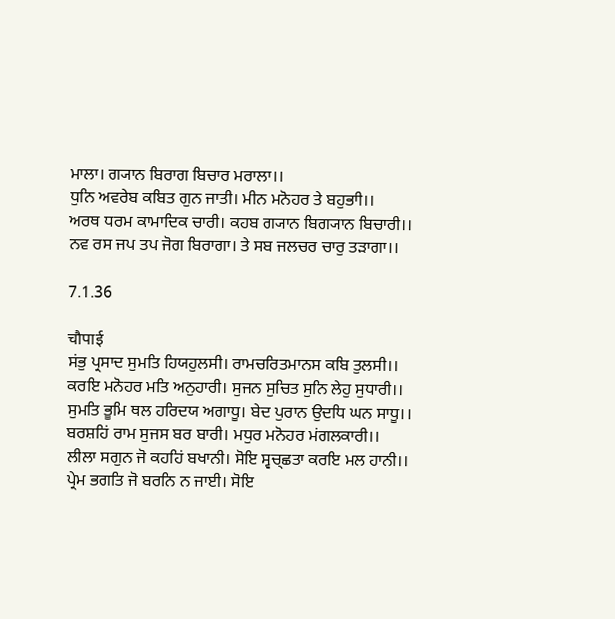ਮਾਲਾ। ਗ੍ਯਾਨ ਬਿਰਾਗ ਬਿਚਾਰ ਮਰਾਲਾ।।
ਧੁਨਿ ਅਵਰੇਬ ਕਬਿਤ ਗੁਨ ਜਾਤੀ। ਮੀਨ ਮਨੋਹਰ ਤੇ ਬਹੁਭਾੀ।।
ਅਰਥ ਧਰਮ ਕਾਮਾਦਿਕ ਚਾਰੀ। ਕਹਬ ਗ੍ਯਾਨ ਬਿਗ੍ਯਾਨ ਬਿਚਾਰੀ।।
ਨਵ ਰਸ ਜਪ ਤਪ ਜੋਗ ਬਿਰਾਗਾ। ਤੇ ਸਬ ਜਲਚਰ ਚਾਰੁ ਤਡ਼ਾਗਾ।।

7.1.36

चौपाई
ਸਂਭੁ ਪ੍ਰਸਾਦ ਸੁਮਤਿ ਹਿਯਹੁਲਸੀ। ਰਾਮਚਰਿਤਮਾਨਸ ਕਬਿ ਤੁਲਸੀ।।
ਕਰਇ ਮਨੋਹਰ ਮਤਿ ਅਨੁਹਾਰੀ। ਸੁਜਨ ਸੁਚਿਤ ਸੁਨਿ ਲੇਹੁ ਸੁਧਾਰੀ।।
ਸੁਮਤਿ ਭੂਮਿ ਥਲ ਹਰਿਦਯ ਅਗਾਧੂ। ਬੇਦ ਪੁਰਾਨ ਉਦਧਿ ਘਨ ਸਾਧੂ।।
ਬਰਸ਼ਹਿਂ ਰਾਮ ਸੁਜਸ ਬਰ ਬਾਰੀ। ਮਧੁਰ ਮਨੋਹਰ ਮਂਗਲਕਾਰੀ।।
ਲੀਲਾ ਸਗੁਨ ਜੋ ਕਹਹਿਂ ਬਖਾਨੀ। ਸੋਇ ਸ੍ਵਚ੍ਛਤਾ ਕਰਇ ਮਲ ਹਾਨੀ।।
ਪ੍ਰੇਮ ਭਗਤਿ ਜੋ ਬਰਨਿ ਨ ਜਾਈ। ਸੋਇ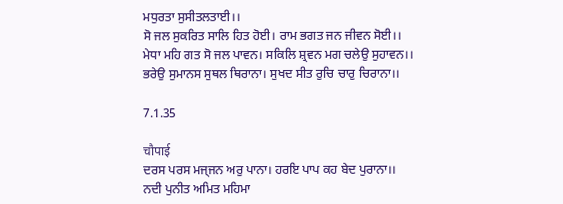ਮਧੁਰਤਾ ਸੁਸੀਤਲਤਾਈ।।
ਸੋ ਜਲ ਸੁਕਰਿਤ ਸਾਲਿ ਹਿਤ ਹੋਈ। ਰਾਮ ਭਗਤ ਜਨ ਜੀਵਨ ਸੋਈ।।
ਮੇਧਾ ਮਹਿ ਗਤ ਸੋ ਜਲ ਪਾਵਨ। ਸਕਿਲਿ ਸ਼੍ਰਵਨ ਮਗ ਚਲੇਉ ਸੁਹਾਵਨ।।
ਭਰੇਉ ਸੁਮਾਨਸ ਸੁਥਲ ਥਿਰਾਨਾ। ਸੁਖਦ ਸੀਤ ਰੁਚਿ ਚਾਰੁ ਚਿਰਾਨਾ।।

7.1.35

चौपाई
ਦਰਸ ਪਰਸ ਮਜ੍ਜਨ ਅਰੁ ਪਾਨਾ। ਹਰਇ ਪਾਪ ਕਹ ਬੇਦ ਪੁਰਾਨਾ।।
ਨਦੀ ਪੁਨੀਤ ਅਮਿਤ ਮਹਿਮਾ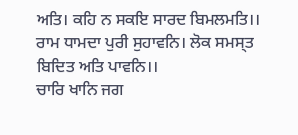ਅਤਿ। ਕਹਿ ਨ ਸਕਇ ਸਾਰਦ ਬਿਮਲਮਤਿ।।
ਰਾਮ ਧਾਮਦਾ ਪੁਰੀ ਸੁਹਾਵਨਿ। ਲੋਕ ਸਮਸ੍ਤ ਬਿਦਿਤ ਅਤਿ ਪਾਵਨਿ।।
ਚਾਰਿ ਖਾਨਿ ਜਗ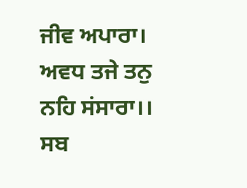ਜੀਵ ਅਪਾਰਾ। ਅਵਧ ਤਜੇ ਤਨੁ ਨਹਿ ਸਂਸਾਰਾ।।
ਸਬ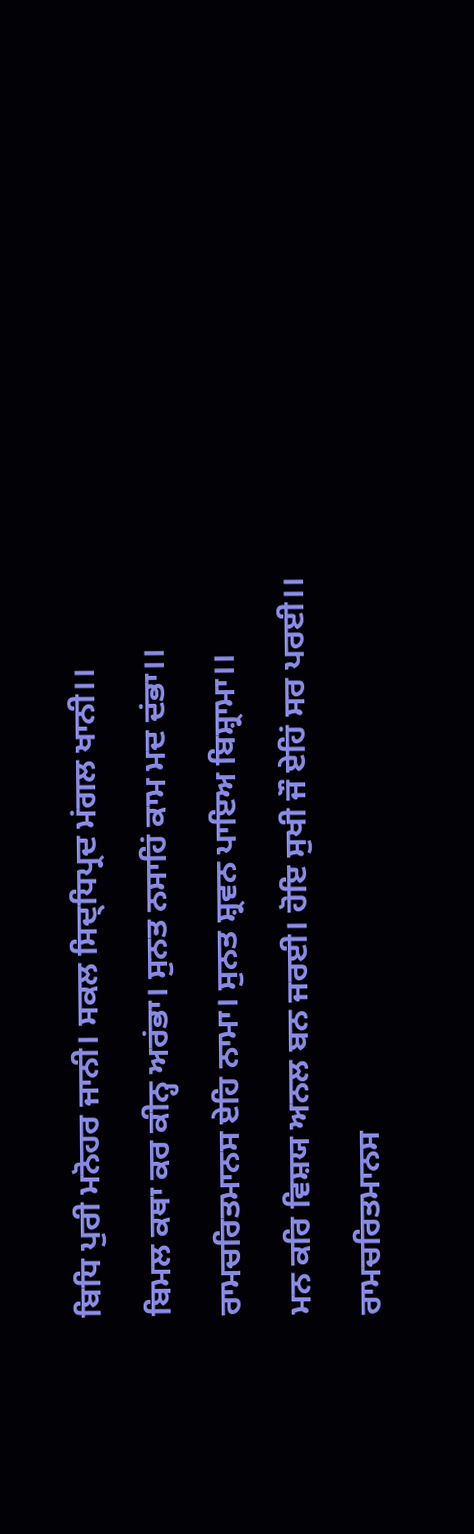ਬਿਧਿ ਪੁਰੀ ਮਨੋਹਰ ਜਾਨੀ। ਸਕਲ ਸਿਦ੍ਧਿਪ੍ਰਦ ਮਂਗਲ ਖਾਨੀ।।
ਬਿਮਲ ਕਥਾ ਕਰ ਕੀਨ੍ਹ ਅਰਂਭਾ। ਸੁਨਤ ਨਸਾਹਿਂ ਕਾਮ ਮਦ ਦਂਭਾ।।
ਰਾਮਚਰਿਤਮਾਨਸ ਏਹਿ ਨਾਮਾ। ਸੁਨਤ ਸ਼੍ਰਵਨ ਪਾਇਅ ਬਿਸ਼੍ਰਾਮਾ।।
ਮਨ ਕਰਿ ਵਿਸ਼ਯ ਅਨਲ ਬਨ ਜਰਈ। ਹੋਇ ਸੁਖੀ ਜੌ ਏਹਿਂ ਸਰ ਪਰਈ।।
ਰਾਮਚਰਿਤਮਾਨਸ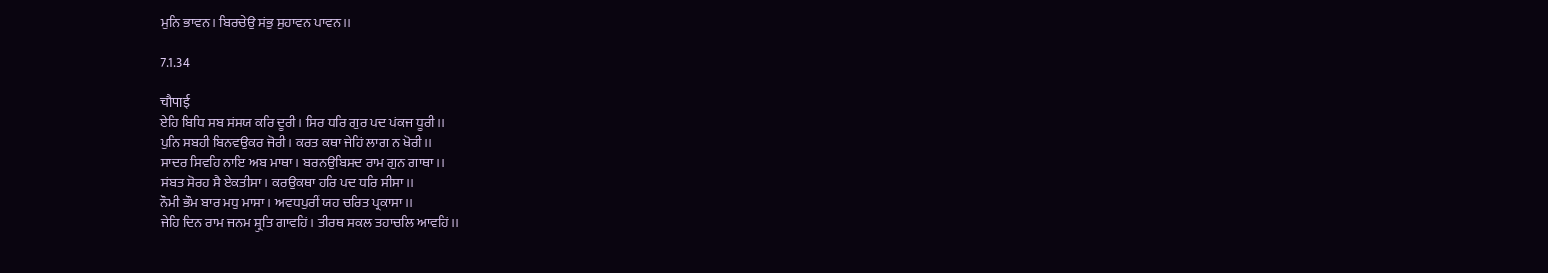ਮੁਨਿ ਭਾਵਨ। ਬਿਰਚੇਉ ਸਂਭੁ ਸੁਹਾਵਨ ਪਾਵਨ।।

7.1.34

चौपाई
ਏਹਿ ਬਿਧਿ ਸਬ ਸਂਸਯ ਕਰਿ ਦੂਰੀ। ਸਿਰ ਧਰਿ ਗੁਰ ਪਦ ਪਂਕਜ ਧੂਰੀ।।
ਪੁਨਿ ਸਬਹੀ ਬਿਨਵਉਕਰ ਜੋਰੀ। ਕਰਤ ਕਥਾ ਜੇਹਿਂ ਲਾਗ ਨ ਖੋਰੀ।।
ਸਾਦਰ ਸਿਵਹਿ ਨਾਇ ਅਬ ਮਾਥਾ। ਬਰਨਉਬਿਸਦ ਰਾਮ ਗੁਨ ਗਾਥਾ।।
ਸਂਬਤ ਸੋਰਹ ਸੈ ਏਕਤੀਸਾ। ਕਰਉਕਥਾ ਹਰਿ ਪਦ ਧਰਿ ਸੀਸਾ।।
ਨੌਮੀ ਭੌਮ ਬਾਰ ਮਧੁ ਮਾਸਾ। ਅਵਧਪੁਰੀਂ ਯਹ ਚਰਿਤ ਪ੍ਰਕਾਸਾ।।
ਜੇਹਿ ਦਿਨ ਰਾਮ ਜਨਮ ਸ਼੍ਰੁਤਿ ਗਾਵਹਿਂ। ਤੀਰਥ ਸਕਲ ਤਹਾਚਲਿ ਆਵਹਿਂ।।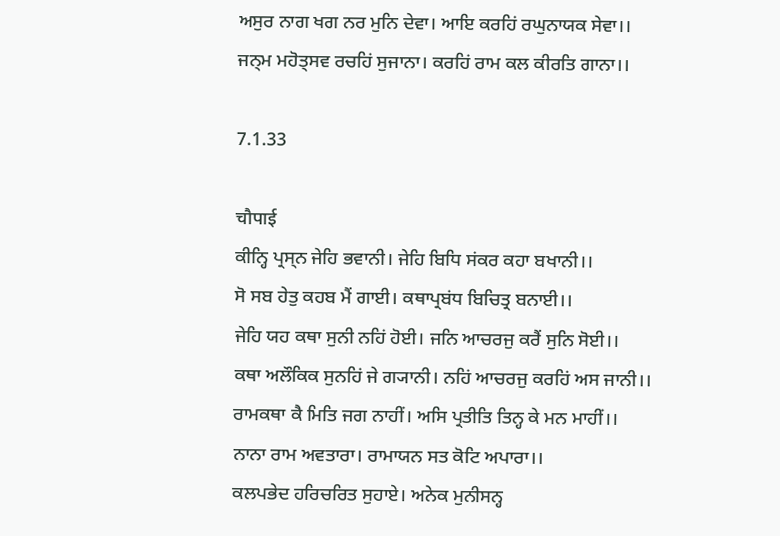ਅਸੁਰ ਨਾਗ ਖਗ ਨਰ ਮੁਨਿ ਦੇਵਾ। ਆਇ ਕਰਹਿਂ ਰਘੁਨਾਯਕ ਸੇਵਾ।।
ਜਨ੍ਮ ਮਹੋਤ੍ਸਵ ਰਚਹਿਂ ਸੁਜਾਨਾ। ਕਰਹਿਂ ਰਾਮ ਕਲ ਕੀਰਤਿ ਗਾਨਾ।।

7.1.33

चौपाई
ਕੀਨ੍ਹਿ ਪ੍ਰਸ੍ਨ ਜੇਹਿ ਭਵਾਨੀ। ਜੇਹਿ ਬਿਧਿ ਸਂਕਰ ਕਹਾ ਬਖਾਨੀ।।
ਸੋ ਸਬ ਹੇਤੁ ਕਹਬ ਮੈਂ ਗਾਈ। ਕਥਾਪ੍ਰਬਂਧ ਬਿਚਿਤ੍ਰ ਬਨਾਈ।।
ਜੇਹਿ ਯਹ ਕਥਾ ਸੁਨੀ ਨਹਿਂ ਹੋਈ। ਜਨਿ ਆਚਰਜੁ ਕਰੈਂ ਸੁਨਿ ਸੋਈ।।
ਕਥਾ ਅਲੌਕਿਕ ਸੁਨਹਿਂ ਜੇ ਗ੍ਯਾਨੀ। ਨਹਿਂ ਆਚਰਜੁ ਕਰਹਿਂ ਅਸ ਜਾਨੀ।।
ਰਾਮਕਥਾ ਕੈ ਮਿਤਿ ਜਗ ਨਾਹੀਂ। ਅਸਿ ਪ੍ਰਤੀਤਿ ਤਿਨ੍ਹ ਕੇ ਮਨ ਮਾਹੀਂ।।
ਨਾਨਾ ਰਾਮ ਅਵਤਾਰਾ। ਰਾਮਾਯਨ ਸਤ ਕੋਟਿ ਅਪਾਰਾ।।
ਕਲਪਭੇਦ ਹਰਿਚਰਿਤ ਸੁਹਾਏ। ਅਨੇਕ ਮੁਨੀਸਨ੍ਹ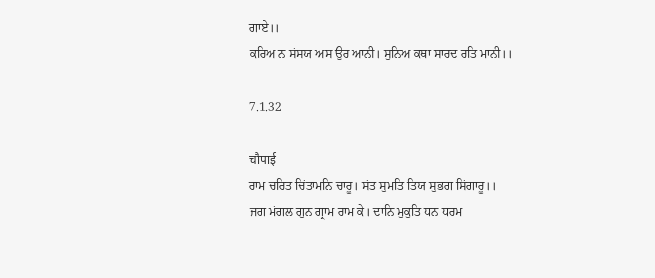ਗਾਏ।।
ਕਰਿਅ ਨ ਸਂਸਯ ਅਸ ਉਰ ਆਨੀ। ਸੁਨਿਅ ਕਥਾ ਸਾਰਦ ਰਤਿ ਮਾਨੀ।।

7.1.32

चौपाई
ਰਾਮ ਚਰਿਤ ਚਿਂਤਾਮਨਿ ਚਾਰੂ। ਸਂਤ ਸੁਮਤਿ ਤਿਯ ਸੁਭਗ ਸਿਂਗਾਰੂ।।
ਜਗ ਮਂਗਲ ਗੁਨ ਗ੍ਰਾਮ ਰਾਮ ਕੇ। ਦਾਨਿ ਮੁਕੁਤਿ ਧਨ ਧਰਮ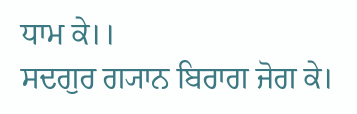ਧਾਮ ਕੇ।।
ਸਦਗੁਰ ਗ੍ਯਾਨ ਬਿਰਾਗ ਜੋਗ ਕੇ।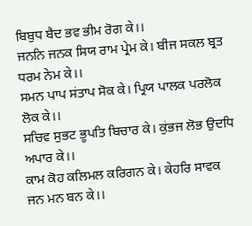ਬਿਬੁਧ ਬੈਦ ਭਵ ਭੀਮ ਰੋਗ ਕੇ।।
ਜਨਨਿ ਜਨਕ ਸਿਯ ਰਾਮ ਪ੍ਰੇਮ ਕੇ। ਬੀਜ ਸਕਲ ਬ੍ਰਤ ਧਰਮ ਨੇਮ ਕੇ।।
ਸਮਨ ਪਾਪ ਸਂਤਾਪ ਸੋਕ ਕੇ। ਪ੍ਰਿਯ ਪਾਲਕ ਪਰਲੋਕ ਲੋਕ ਕੇ।।
ਸਚਿਵ ਸੁਭਟ ਭੂਪਤਿ ਬਿਚਾਰ ਕੇ। ਕੁਂਭਜ ਲੋਭ ਉਦਧਿ ਅਪਾਰ ਕੇ।।
ਕਾਮ ਕੋਹ ਕਲਿਮਲ ਕਰਿਗਨ ਕੇ। ਕੇਹਰਿ ਸਾਵਕ ਜਨ ਮਨ ਬਨ ਕੇ।।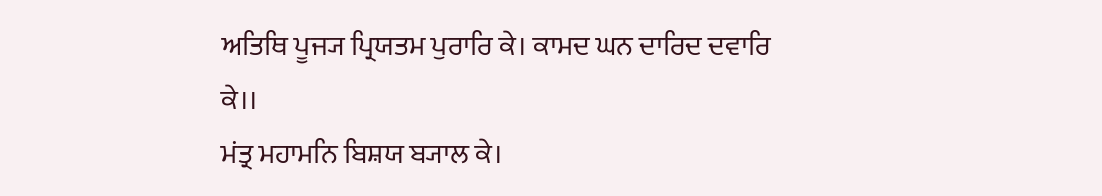ਅਤਿਥਿ ਪੂਜ੍ਯ ਪ੍ਰਿਯਤਮ ਪੁਰਾਰਿ ਕੇ। ਕਾਮਦ ਘਨ ਦਾਰਿਦ ਦਵਾਰਿ ਕੇ।।
ਮਂਤ੍ਰ ਮਹਾਮਨਿ ਬਿਸ਼ਯ ਬ੍ਯਾਲ ਕੇ।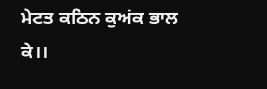ਮੇਟਤ ਕਠਿਨ ਕੁਅਂਕ ਭਾਲ ਕੇ।।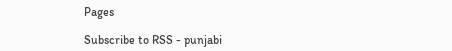Pages

Subscribe to RSS - punjabi